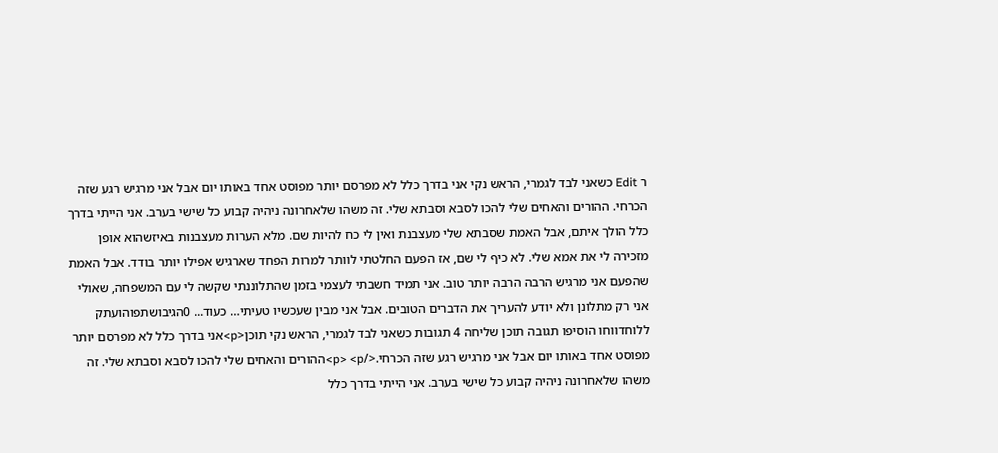ר Edit כשאני לבד לגמרי, הראש נקי אני בדרך כלל לא מפרסם יותר מפוסט אחד באותו יום אבל אני מרגיש רגע שזה הכרחי. ההורים והאחים שלי להכו לסבא וסבתא שלי. זה משהו שלאחרונה ניהיה קבוע כל שישי בערב. אני הייתי בדרך כלל הולך איתם, אבל האמת שסבתא שלי מעצבנת ואין לי כח להיות שם. מלא הערות מעצבנות באיזשהוא אופן מזכירה לי את אמא שלי. לא כיף לי שם, אז הפעם החלטתי לוותר למרות הפחד שארגיש אפילו יותר בודד. אבל האמת שהפעם אני מרגיש הרבה הרבה יותר טוב. אני תמיד חשבתי לעצמי בזמן שהתלוננתי שקשה לי עם המשפחה, שאולי אני רק מתלונן ולא יודע להעריך את הדברים הטובים. אבל אני מבין שעכשיו טעיתי… כעוד... 0הגיבושתפוהועתק ללוחדווחו הוסיפו תגובה תוכן שליחה 4 תגובות כשאני לבד לגמרי, הראש נקי תוכן<p>אני בדרך כלל לא מפרסם יותר מפוסט אחד באותו יום אבל אני מרגיש רגע שזה הכרחי.</p> <p>ההורים והאחים שלי להכו לסבא וסבתא שלי. זה משהו שלאחרונה ניהיה קבוע כל שישי בערב. אני הייתי בדרך כלל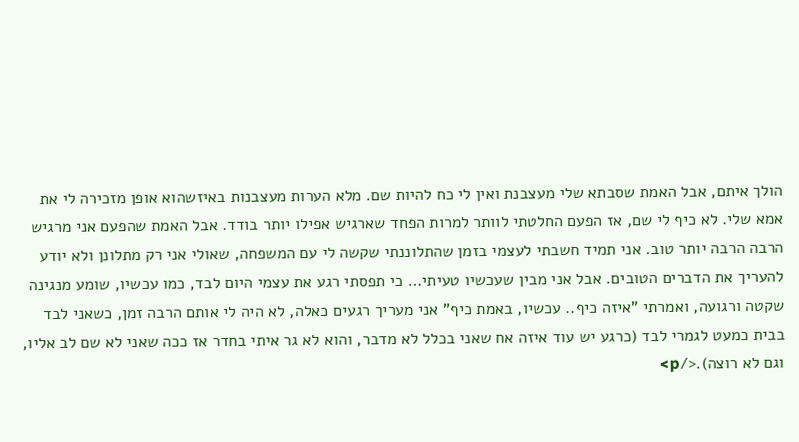הולך איתם, אבל האמת שסבתא שלי מעצבנת ואין לי כח להיות שם. מלא הערות מעצבנות באיזשהוא אופן מזכירה לי את אמא שלי. לא כיף לי שם, אז הפעם החלטתי לוותר למרות הפחד שארגיש אפילו יותר בודד. אבל האמת שהפעם אני מרגיש הרבה הרבה יותר טוב. אני תמיד חשבתי לעצמי בזמן שהתלוננתי שקשה לי עם המשפחה, שאולי אני רק מתלונן ולא יודע להעריך את הדברים הטובים. אבל אני מבין שעכשיו טעיתי… כי תפסתי רגע את עצמי היום לבד, כמו עכשיו, שומע מנגינה שקטה ורגועה, ואמרתי "איזה כיף.. עכשיו, באמת כיף" אני מעריך רגעים כאלה, לא היה לי אותם הרבה זמן, כשאני לבד בבית כמעט לגמרי לבד (כרגע יש עוד איזה אח שאני בכלל לא מדבר, והוא לא גר איתי בחדר אז ככה שאני לא שם לב אליו, וגם לא רוצה).</p>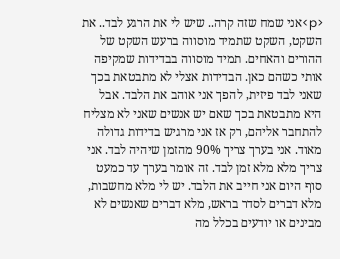<p>אני שמח שזה קרה.. שיש לי את הרגע לבד.. את השקט, השקט שתמיד מוסווה ברעש השקט של ההורים והאחים. תמיד מוסווה בבדידות שמקיפה אותי כשהם כאן. הבדידות אצלי לא מתבטאת בכך שאני לבד פיזית, להפך אני אוהב את הלבד. אבל היא מתבטאת בכך שאם יש אנשים שאני לא מצליח להתחבר אליהם, רק אז אני מרגיש בדידות גדולה מאוד. אני בערך צריך 90% מהזמן שיהיה לבד. אני צריך מלא מלא זמן לבד. זה אומר בערך עד כמעט סוף היום אני חייב את הלבד. יש לי מלא מחשבות, מלא דברים לסדר בראש, מלא דברים שאנשים לא מבינים או יודעים בכלל מה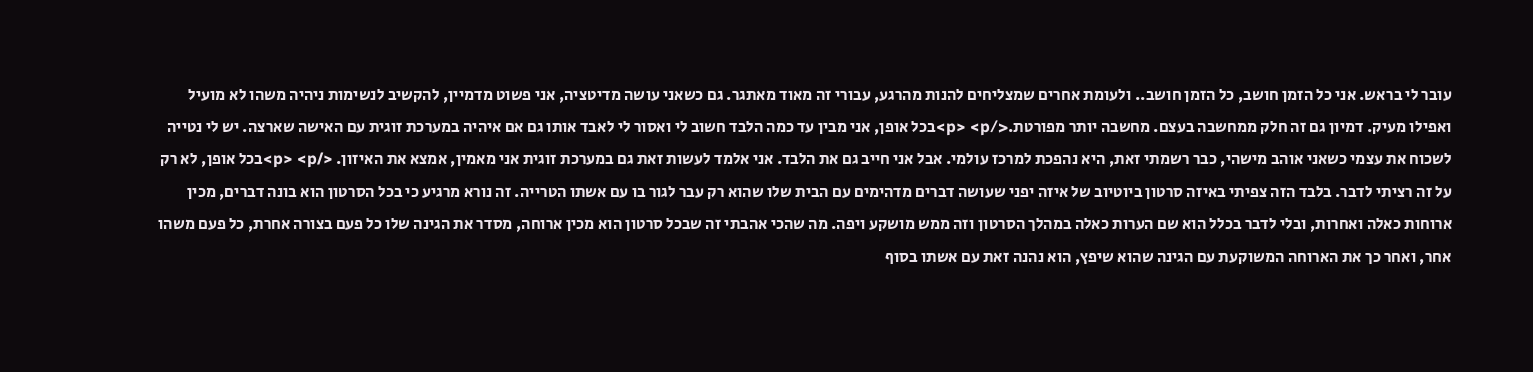עובר לי בראש. אני כל הזמן חושב, כל הזמן חושב.. ולעומת אחרים שמצליחים להנות מהרגע, עבורי זה מאוד מאתגר. גם כשאני עושה מדיטציה, אני פשוט מדמיין, להקשיב לנשימות ניהיה משהו לא מועיל ואפילו מעיק. דמיון גם זה חלק ממחשבה בעצם. מחשבה יותר מפורטת.</p> <p>בכל אופן, אני מבין עד כמה הלבד חשוב לי ואסור לי לאבד אותו גם אם איהיה במערכת זוגית עם האישה שארצה. יש לי נטייה לשכוח את עצמי כשאני אוהב מישהי, כבר רשמתי זאת, היא נהפכת למרכז עולמי. אבל אני חייב גם את הלבד. אני אלמד לעשות זאת גם במערכת זוגית אני מאמין, אמצא את האיזון. </p> <p>בכל אופן, לא רק על זה רציתי לדבר. בלבד הזה צפיתי באיזה סרטון ביוטיוב של איזה יפני שעושה דברים מדהימים עם הבית שלו שהוא רק עבר לגור בו עם אשתו הטרייה. זה נורא מרגיע כי בכל הסרטון הוא בונה דברים, מכין ארוחות כאלה ואחרות, ובלי לדבר בכלל הוא שם הערות כאלה במהלך הסרטון וזה ממש מושקע ויפה. מה שהכי אהבתי זה שבכל סרטון הוא מכין ארוחה, מסדר את הגינה שלו כל פעם בצורה אחרת, כל פעם משהו אחר, ואחר כך את הארוחה המשוקעת עם הגינה שהוא שיפץ, הוא נהנה זאת עם אשתו בסוף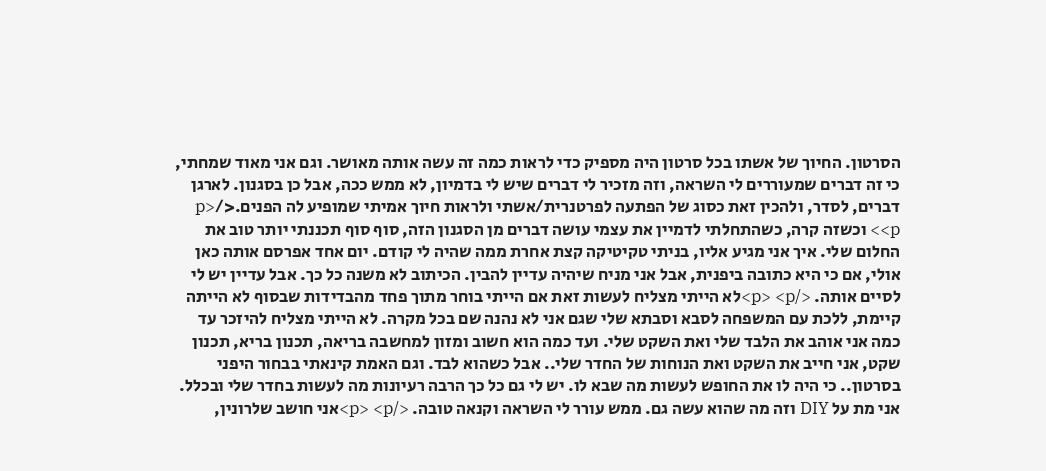הסרטון. החיוך של אשתו בכל סרטון היה מספיק כדי לראות כמה זה עשה אותה מאושר. וגם אני מאוד שמחתי, כי זה דברים שמעוררים לי השראה, וזה מזכיר לי דברים שיש לי בדמיון, לא ממש ככה, אבל כן בסגנון. לארגן דברים, לסדר, ולהכין זאת כסוג של הפתעה לפרטנרית/אשתי ולראות חיוך אמיתי שמופיע לה הפנים.</p> <p> וכשזה קרה, כשהתחלתי לדמיין את עצמי עושה דברים מן הסגנון הזה, סוף סוף תכננתי יותר טוב את החלום שלי. איך אני מגיע אליו, בניתי טקיטיקה קצת אחרת ממה שהיה לי קודם. יום אחד אפרסם אותה כאן אולי, אם כי היא כתובה ביפנית, אבל אני מניח שיהיה עדיין להבין. הכיתוב לא משנה כל כך. אבל עדיין יש לי לסיים אותה. </p> <p>לא הייתי מצליח לעשות זאת אם הייתי בוחר מתוך פחד מהבדידות שבסוף לא הייתה קיימת, ללכת עם המשפחה לסבא וסבתא שלי שגם אני לא נהנה שם בכל מקרה. לא הייתי מצליח להיזכר עד כמה אני אוהב את הלבד שלי ואת השקט שלי. ועד כמה הוא חשוב ומזון למחשבה בריאה, תכנון בריא, תכנון שקט, אני חייב את השקט ואת הנוחות של החדר שלי.. אבל כשהוא לבד. וגם האמת קינאתי בבחור היפני בסרטון.. כי היה לו את החופש לעשות מה שבא לו. יש לי גם כל כך הרבה רעיונות מה לעשות בחדר שלי ובכלל. אני מת על DIY וזה מה שהוא עשה גם. ממש עורר לי השראה וקנאה טובה. </p> <p>אני חושב שלרונין,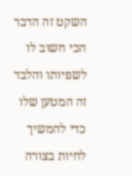השקט זה הדבר הכי חשוב לו לשפיותו והלבד זה המטען שלו כדי להמשיך לחיות בצורה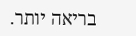בריאה יותר.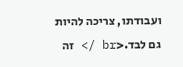ועבודתו, צריכה להיות גם לבד.<br /> זה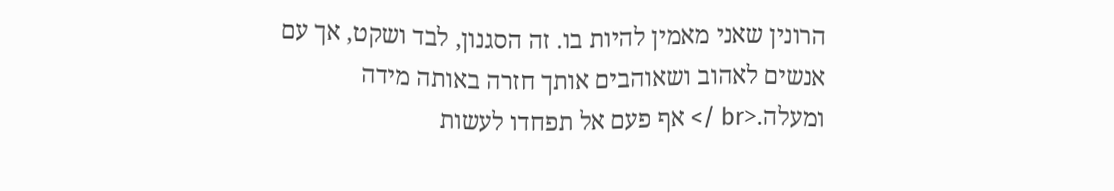הרונין שאני מאמין להיות בו. זה הסגנון, לבד ושקט, אך עם אנשים לאהוב ושאוהבים אותך חזרה באותה מידה ומעלה.<br /> אף פעם אל תפחדו לעשות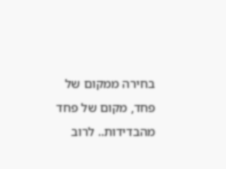בחירה ממקום של פחד, מקום של פחד מהבדידות.. לרוב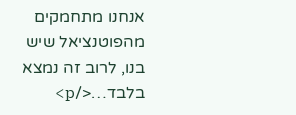אנחנו מתחמקים מהפוטנציאל שיש בנו, לרוב זה נמצא בלבד…</p>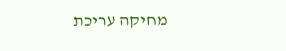מחיקה עריכת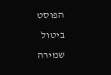הפוסט ביטול שמירה